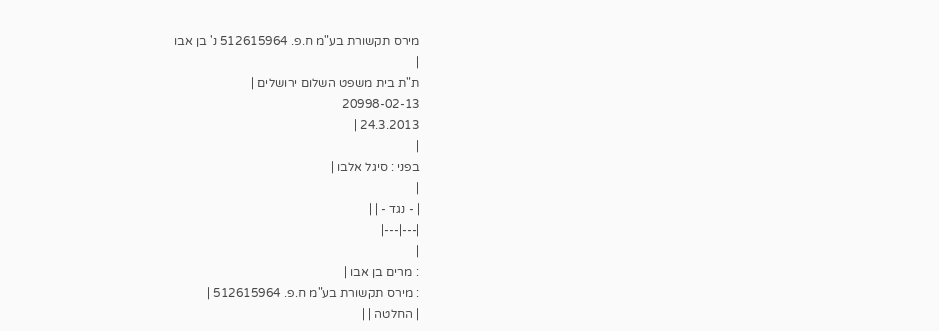מירס תקשורת בע"מ ח.פ. 512615964 נ' בן אבו
|
ת"ת בית משפט השלום ירושלים |
20998-02-13
24.3.2013 |
|
בפני : סיגל אלבו |
|
| - נגד - | |
|---|---|
|
: מרים בן אבו |
: מירס תקשורת בע"מ ח.פ. 512615964 |
| החלטה | |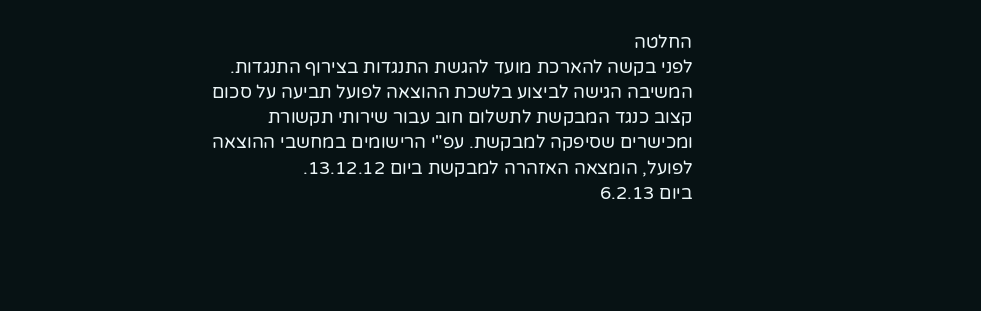החלטה
לפני בקשה להארכת מועד להגשת התנגדות בצירוף התנגדות.
המשיבה הגישה לביצוע בלשכת ההוצאה לפועל תביעה על סכום קצוב כנגד המבקשת לתשלום חוב עבור שירותי תקשורת ומכישרים שסיפקה למבקשת. עפ"י הרישומים במחשבי ההוצאה לפועל, הומצאה האזהרה למבקשת ביום 13.12.12.
ביום 6.2.13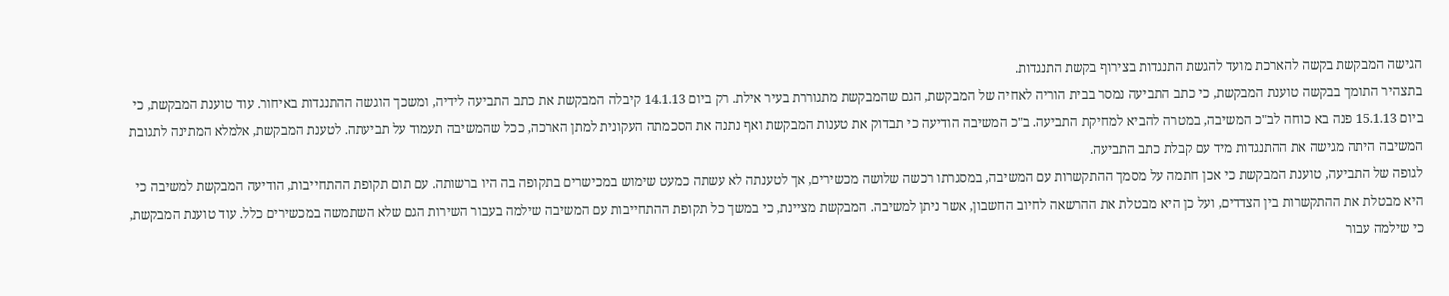הגישה המבקשת בקשה להארכת מועד להגשת התנגדות בצירוף בקשת התנגדות.
בתצהיר התומך בבקשה טוענת המבקשת, כי כתב התביעה נמסר בבית הוריה לאחיה של המבקשת, הגם שהמבקשת מתגוררת בעיר אילת. רק ביום 14.1.13 קיבלה המבקשת את כתב התביעה לידיה, ומשכך הוגשה ההתנגדות באיחור. עוד טוענת המבקשת, כי ביום 15.1.13 פנה בא כוחה לב"כ המשיבה, במטרה להביא למחיקת התביעה. ב"כ המשיבה הודיעה כי תבדוק את טענות המבקשת ואף נתנה את הסכמתה העקונית למתן הארכה, ככל שהמשיבה תעמוד על תביעתה. לטענת המבקשת, אלמלא המתינה לתגובת המשיבה היתה מגישה את ההתנגדות מיד עם קבלת כתב התביעה.
לגופה של התביעה, טוענת המבקשת כי אכן חתמה על מסמך ההתקשרות עם המשיבה, במסגרתו רכשה שלושה מכשירים, אך לטענתה לא עשתה כמעט שימוש במכישרים בתקופה בה היו ברשותה. עם תום תקופת ההתחייבות, הודיעה המבקשת למשיבה כי היא מבטלת את ההתקשרות בין הצדדים, ועל כן היא מבטלת את ההרשאה לחיוב החשבון, אשר ניתן למשיבה. המבקשת מציינת, כי במשך כל תקופת ההתחייבות עם המשיבה שילמה בעבור השירות הגם שלא השתמשה במכשירים כלל. עוד טוענת המבקשת, כי שילמה עבור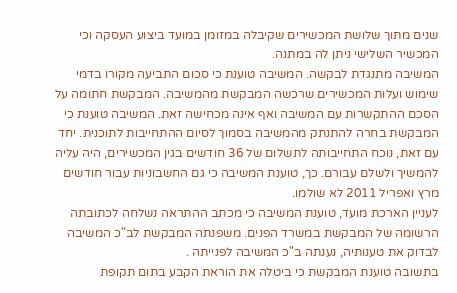שנים מתוך שלושת המכשירים שקיבלה במזומן במועד ביצוע העסקה וכי המכשיר השלישי ניתן לה במתנה.
המשיבה מתנגדת לבקשה. המשיבה טוענת כי סכום התביעה מקורו בדמי שימוש ועלות המכשירים שרכשה המבקשת מהמשיבה. המבקשת חתומה על הסכם ההתקשרות עם המשיבה ואף אינה מכחישה זאת. המשיבה טוענת כי המבקשת בחרה להתנתק מהמשיבה בסמוך לסיום ההתחייבות לתוכנית. יחד עם זאת, נוכח התחייבותה לתשלום של 36 חודשים בגין המכשירים, היה עליה להמשיך ולשלם עבורם. כך, טוענת המשיבה כי גם החשבוניות עבור חודשים מרץ ואפריל 2011 לא שולמו.
לעניין הארכת מועד, טוענת המשיבה כי מכתב ההתראה נשלחה לכתובתה הרשומה של המבקשת במשרד הפנים. משפנתה המבקשת לב"כ המשיבה לבדוק את טענותיה, נענתה ב"כ המשיבה לפנייתה .
בתשובה טוענת המבקשת כי ביטלה את הוראת הקבע בתום תקופת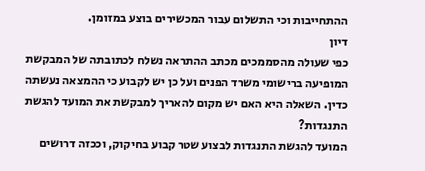ההתחייבות וכי התשלום עבור המכשירים בוצע במזומן.
דיון
כפי שעולה מהסממכים מכתב ההתראה נשלח לכתובתה של המבקשת המופיעה ברישומי משרד הפנים ועל כן יש לקבוע כי ההמצאה נעשתה כדין. השאלה היא האם יש מקום להאריך למבקשת את המועד להגשת התנגדות?
המועד להגשת התנגדות לבצוע שטר קבוע בחיקוק, וככזה דרושים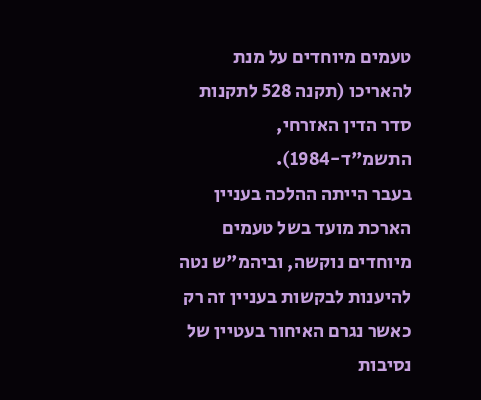טעמים מיוחדים על מנת להאריכו (תקנה 528 לתקנות סדר הדין האזרחי, התשמ"ד-1984).
בעבר הייתה ההלכה בעניין הארכת מועד בשל טעמים מיוחדים נוקשה, וביהמ"ש נטה להיענות לבקשות בעניין זה רק כאשר נגרם האיחור בעטיין של נסיבות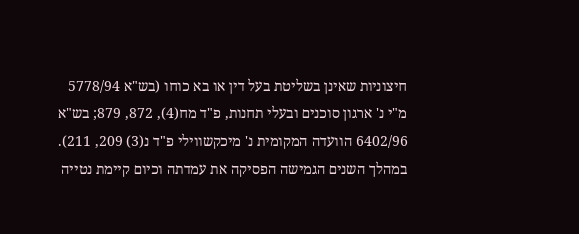חיצוניות שאינן בשליטת בעל דין או בא כוחו (בש"א 5778/94 מ"י נ' ארגון סוכנים ובעלי תחנות, פ"ד מח(4), 872, 879; בש"א 6402/96 הוועדה המקומית נ' מיכקשווילי פ"ד נ(3) 209, 211). במהלך השנים הגמישה הפסיקה את עמדתה וכיום קיימת נטייה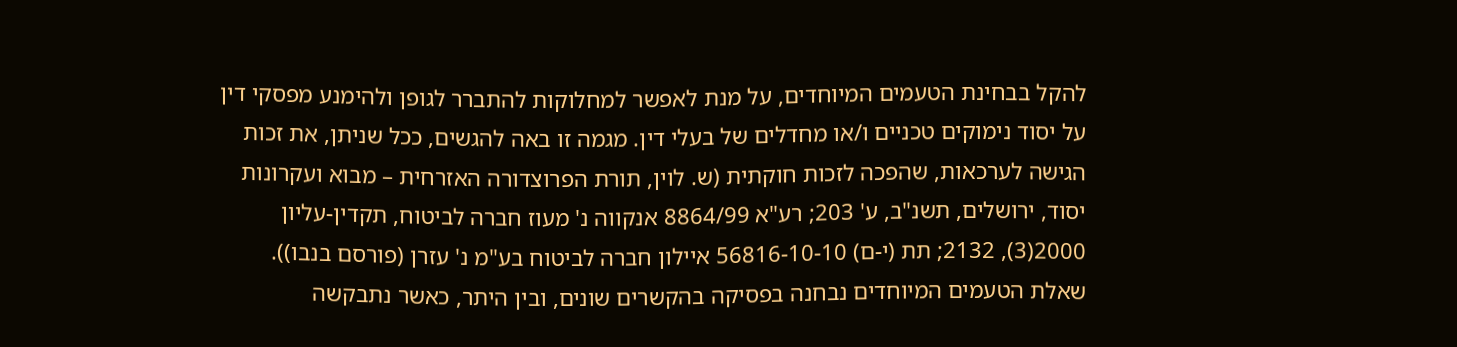להקל בבחינת הטעמים המיוחדים, על מנת לאפשר למחלוקות להתברר לגופן ולהימנע מפסקי דין על יסוד נימוקים טכניים ו/או מחדלים של בעלי דין. מגמה זו באה להגשים, ככל שניתן, את זכות הגישה לערכאות, שהפכה לזכות חוקתית (ש. לוין, תורת הפרוצדורה האזרחית – מבוא ועקרונות יסוד, ירושלים, תשנ"ב, ע' 203; רע"א 8864/99 אנקווה נ' מעוז חברה לביטוח, תקדין-עליון 2000(3), 2132; תת (י-ם) 56816-10-10 איילון חברה לביטוח בע"מ נ' עזרן (פורסם בנבו)).
שאלת הטעמים המיוחדים נבחנה בפסיקה בהקשרים שונים, ובין היתר, כאשר נתבקשה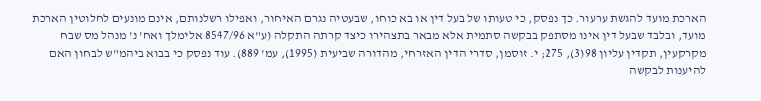הארכת מועד להגשת ערעור. כך נפסק, כי טעותו של בעל דין או בא כוחו, שבעטיה נגרם האיחור, ואפילו רשלנותם, אינם מונעים לחלוטין הארכת מועד, ובלבד שבעל דין אינו מסתפק בבקשה סתמית אלא מבאר בתצהירו כיצד קרתה התקלה (ע"א 8547/96 אלימלך ואח' נ' מנהל מס שבח מקרקעין, תקדין עליון 98(3), 275; י. זוסמן, סדרי הדין האזרחי, מהדורה שביעית (1995), עמ' 889). עוד נפסק כי בבוא ביהמ"ש לבחון האם להיענות לבקשה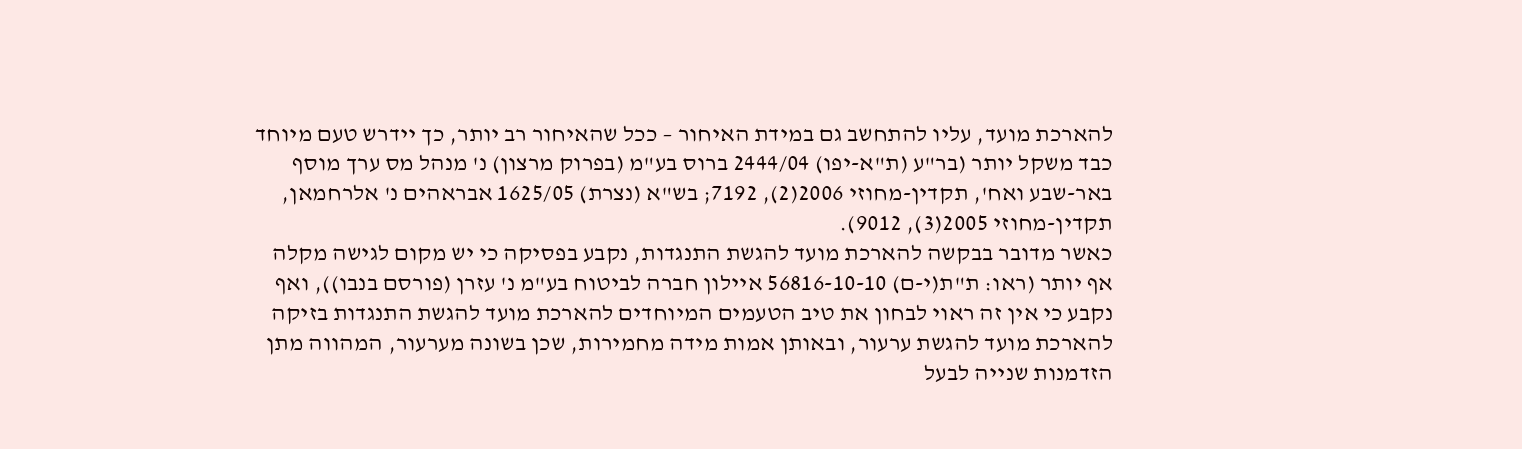להארכת מועד, עליו להתחשב גם במידת האיחור – ככל שהאיחור רב יותר, כך יידרש טעם מיוחד כבד משקל יותר (בר"ע (ת"א-יפו) 2444/04 ברוס בע"מ (בפרוק מרצון) נ' מנהל מס ערך מוסף באר-שבע ואח', תקדין-מחוזי 2006(2), 7192; בש"א (נצרת) 1625/05 אבראהים נ' אלרחמאן, תקדין-מחוזי 2005(3), 9012).
כאשר מדובר בבקשה להארכת מועד להגשת התנגדות, נקבע בפסיקה כי יש מקום לגישה מקלה אף יותר (ראו: ת"ת(י-ם) 56816-10-10 איילון חברה לביטוח בע"מ נ' עזרן (פורסם בנבו)), ואף נקבע כי אין זה ראוי לבחון את טיב הטעמים המיוחדים להארכת מועד להגשת התנגדות בזיקה להארכת מועד להגשת ערעור, ובאותן אמות מידה מחמירות, שכן בשונה מערעור, המהווה מתן הזדמנות שנייה לבעל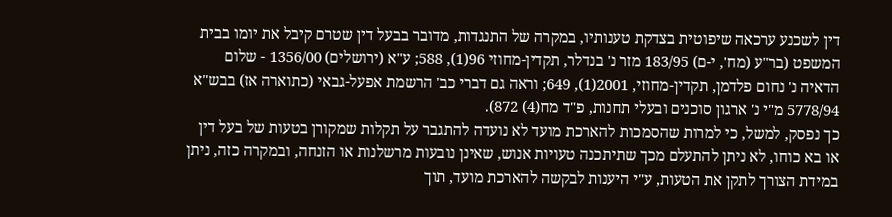דין לשכנע ערכאה שיפוטית בצדקת טענותיו, במקרה של התנגדות, מדובר בבעל דין שטרם קיבל את יומו בבית המשפט (בר"ע (מח', י-ם) 183/95 מזר נ' בנדלר, תקדין-מחוזי 96(1), 588; ע"א (ירושלים) 1356/00 - שלום הדאיה נ' נחום פלדמן, תקדין-מחוזי, 2001(1), 649; וראה גם דברי כב' הרשמת אפעל-גבאי (כתוארה אז) בבש"א 5778/94 מ"י נ' ארגון סוכנים ובעלי תחנות, פ"ד מח(4) 872).
כך נפסק, למשל, כי למרות שהסמכות להארכת מועד לא נועדה להתגבר על תקלות שמקורן בטעות של בעל דין או בא כוחו, לא ניתן להתעלם מכך שתיתכנה טעויות אנוש, שאינן נובעות מרשלנות או הזנחה, ובמקרה כזה, ניתן במידת הצורך לתקן את הטעות, ע"י היענות לבקשה להארכת מועד, תוך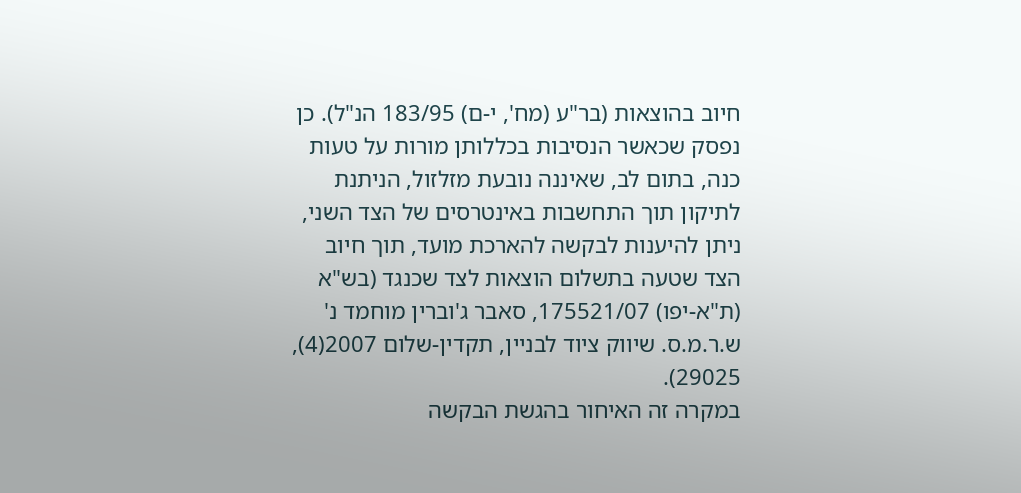חיוב בהוצאות (בר"ע (מח', י-ם) 183/95 הנ"ל). כן נפסק שכאשר הנסיבות בכללותן מורות על טעות כנה, בתום לב, שאיננה נובעת מזלזול, הניתנת לתיקון תוך התחשבות באינטרסים של הצד השני, ניתן להיענות לבקשה להארכת מועד, תוך חיוב הצד שטעה בתשלום הוצאות לצד שכנגד (בש"א (ת"א-יפו) 175521/07, סאבר ג'וברין מוחמד נ' ש.ר.מ.ס. שיווק ציוד לבניין, תקדין-שלום 2007(4), 29025).
במקרה זה האיחור בהגשת הבקשה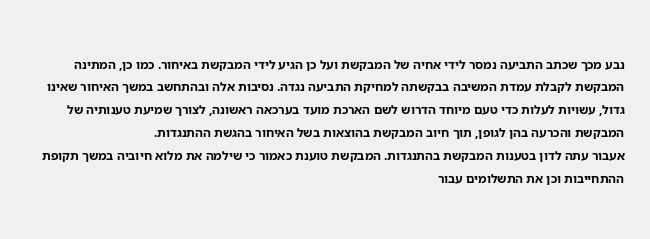נבע מכך שכתב התביעה נמסר לידי אחיה של המבקשת ועל כן הגיע לידי המבקשת באיחור. כמו כן, המתינה המבקשת לקבלת עמדת המשיבה בבקשתה למחיקת התביעה נגדה. נסיבות אלה ובהתחשב במשך האיחור שאינו גדול, עשויות לעלות כדי טעם מיוחד הדרוש לשם הארכת מועד בערכאה ראשונה, לצורך שמיעת טענותיה של המבקשת והכרעה בהן לגופן, תוך חיוב המבקשת בהוצאות בשל האיחור בהגשת ההתנגדות.
אעבור עתה לדון בטענות המבקשת בהתנגדות. המבקשת טוענת כאמור כי שילמה את מלוא חיוביה במשך תקופת ההתחייבות וכן את התשלומים עבור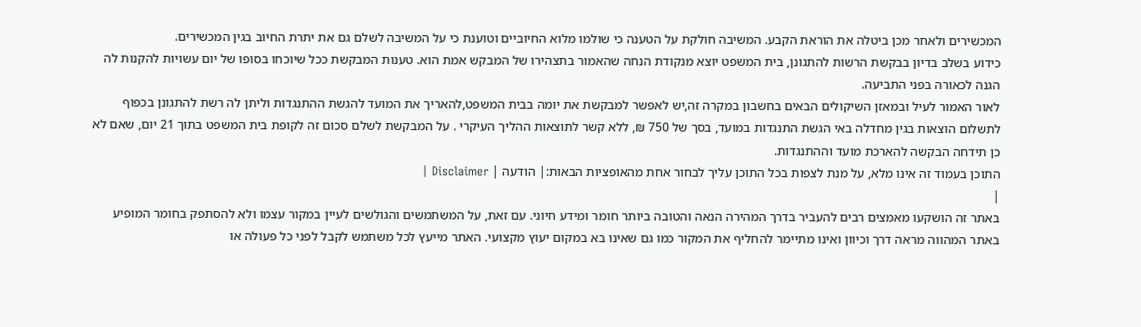המכשירים ולאחר מכן ביטלה את הוראת הקבע. המשיבה חולקת על הטענה כי שולמו מלוא החיוביים וטוענת כי על המשיבה לשלם גם את יתרת החיוב בגין המכשירים.
כידוע בשלב בדיון בבקשת הרשות להתגונן, בית המשפט יוצא מנקודת הנחה שהאמור בתצהירו של המבקש אמת הוא. טענות המבקשת ככל שיוכחו בסופו של יום עשויות להקנות לה הגנה לכאורה בפני התביעה.
לאור האמור לעיל ובמאזן השיקולים הבאים בחשבון במקרה זה,יש לאפשר למבקשת את יומה בבית המשפט,להאריך את המועד להגשת ההתנגדות וליתן לה רשת להתגונן בכפוף לתשלום הוצאות בגין מחדלה באי הגשת התנגדות במועד, בסך של 750 ₪, ללא קשר לתוצאות ההליך העיקרי . על המבקשת לשלם סכום זה לקופת בית המשפט בתוך 21 יום, שאם לא כן תידחה הבקשה להארכת מועד וההתנגדות.
התוכן בעמוד זה אינו מלא, על מנת לצפות בכל התוכן עליך לבחור אחת מהאופציות הבאות:| הודעה | Disclaimer |
|
באתר זה הושקעו מאמצים רבים להעביר בדרך המהירה הנאה והטובה ביותר חומר ומידע חיוני. עם זאת, על המשתמשים והגולשים לעיין במקור עצמו ולא להסתפק בחומר המופיע באתר המהווה מראה דרך וכיוון ואינו מתיימר להחליף את המקור כמו גם שאינו בא במקום יעוץ מקצועי. האתר מייעץ לכל משתמש לקבל לפני כל פעולה או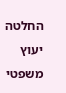החלטה יעוץ משפטי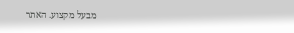מבעל מקצוע. האתר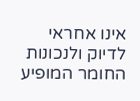אינו אחראי לדיוק ולנכונות החומר המופיע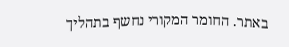באתר. החומר המקורי נחשף בתהליך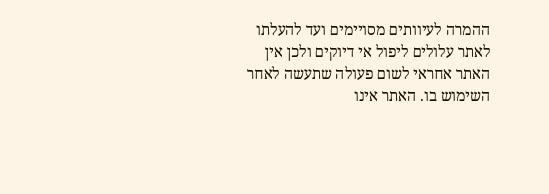ההמרה לעיוותים מסויימים ועד להעלתו לאתר עלולים ליפול אי דיוקים ולכן אין האתר אחראי לשום פעולה שתעשה לאחר השימוש בו. האתר אינו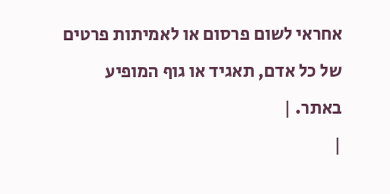אחראי לשום פרסום או לאמיתות פרטים של כל אדם, תאגיד או גוף המופיע באתר. |
|